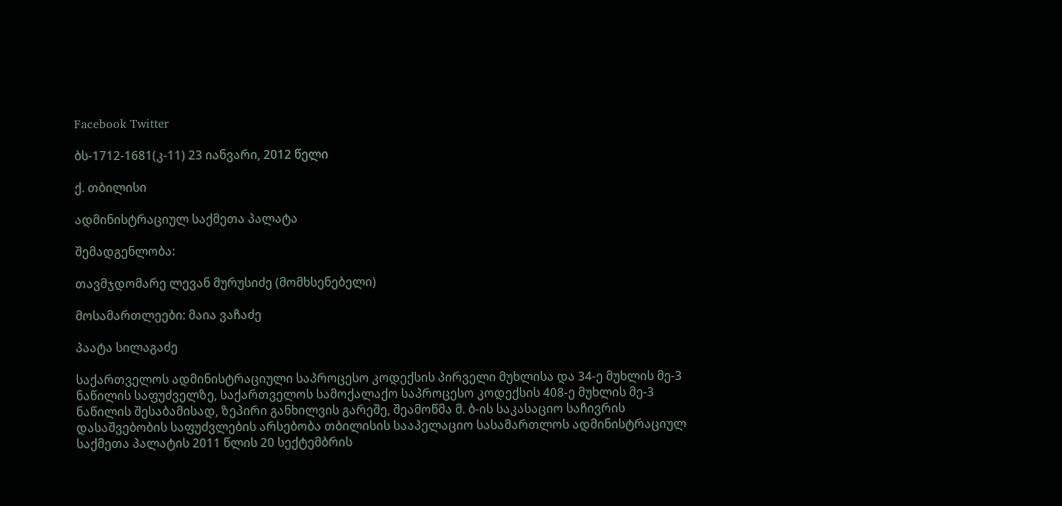Facebook Twitter

ბს-1712-1681(კ-11) 23 იანვარი, 2012 წელი

ქ. თბილისი

ადმინისტრაციულ საქმეთა პალატა

შემადგენლობა:

თავმჯდომარე ლევან მურუსიძე (მომხსენებელი)

მოსამართლეები: მაია ვაჩაძე

პაატა სილაგაძე

საქართველოს ადმინისტრაციული საპროცესო კოდექსის პირველი მუხლისა და 34-ე მუხლის მე-3 ნაწილის საფუძველზე, საქართველოს სამოქალაქო საპროცესო კოდექსის 408-ე მუხლის მე-3 ნაწილის შესაბამისად, ზეპირი განხილვის გარეშე, შეამოწმა მ. ბ-ის საკასაციო საჩივრის დასაშვებობის საფუძვლების არსებობა თბილისის სააპელაციო სასამართლოს ადმინისტრაციულ საქმეთა პალატის 2011 წლის 20 სექტემბრის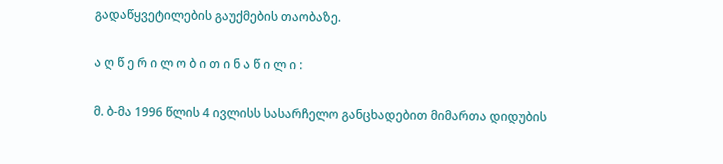გადაწყვეტილების გაუქმების თაობაზე.

ა ღ წ ე რ ი ლ ო ბ ი თ ი ნ ა წ ი ლ ი :

მ. ბ-მა 1996 წლის 4 ივლისს სასარჩელო განცხადებით მიმართა დიდუბის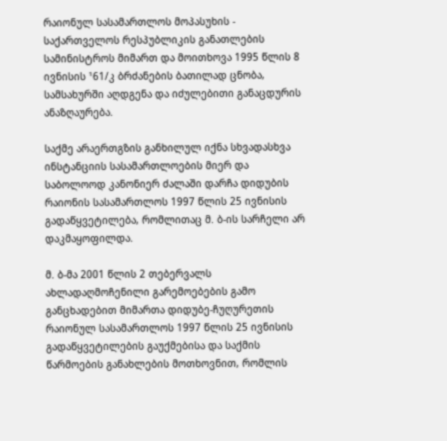რაიონულ სასამართლოს მოპასუხის - საქართველოს რესპუბლიკის განათლების სამინისტროს მიმართ და მოითხოვა 1995 წლის 8 ივნისის ¹61/კ ბრძანების ბათილად ცნობა, სამსახურში აღდგენა და იძულებითი განაცდურის ანაზღაურება.

საქმე არაერთგზის განხილულ იქნა სხვადასხვა ინსტანციის სასამართლოების მიერ და საბოლოოდ კანონიერ ძალაში დარჩა დიდუბის რაიონის სასამართლოს 1997 წლის 25 ივნისის გადაწყვეტილება, რომლითაც მ. ბ-ის სარჩელი არ დაკმაყოფილდა.

მ. ბ-მა 2001 წლის 2 თებერვალს ახლადაღმოჩენილი გარემოებების გამო განცხადებით მიმართა დიდუბე-ჩუღურეთის რაიონულ სასამართლოს 1997 წლის 25 ივნისის გადაწყვეტილების გაუქმებისა და საქმის წარმოების განახლების მოთხოვნით, რომლის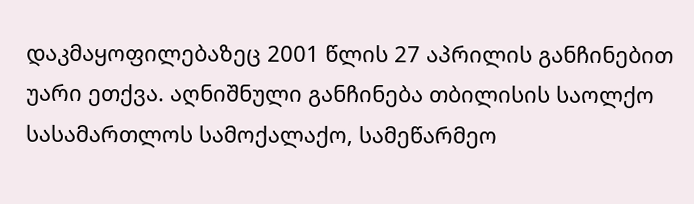დაკმაყოფილებაზეც 2001 წლის 27 აპრილის განჩინებით უარი ეთქვა. აღნიშნული განჩინება თბილისის საოლქო სასამართლოს სამოქალაქო, სამეწარმეო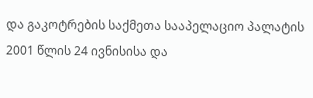და გაკოტრების საქმეთა სააპელაციო პალატის 2001 წლის 24 ივნისისა და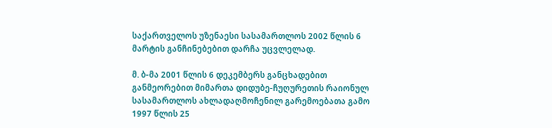საქართველოს უზენაესი სასამართლოს 2002 წლის 6 მარტის განჩინებებით დარჩა უცვლელად.

მ. ბ-მა 2001 წლის 6 დეკემბერს განცხადებით განმეორებით მიმართა დიდუბე-ჩუღურეთის რაიონულ სასამართლოს ახლადაღმოჩენილ გარემოებათა გამო 1997 წლის 25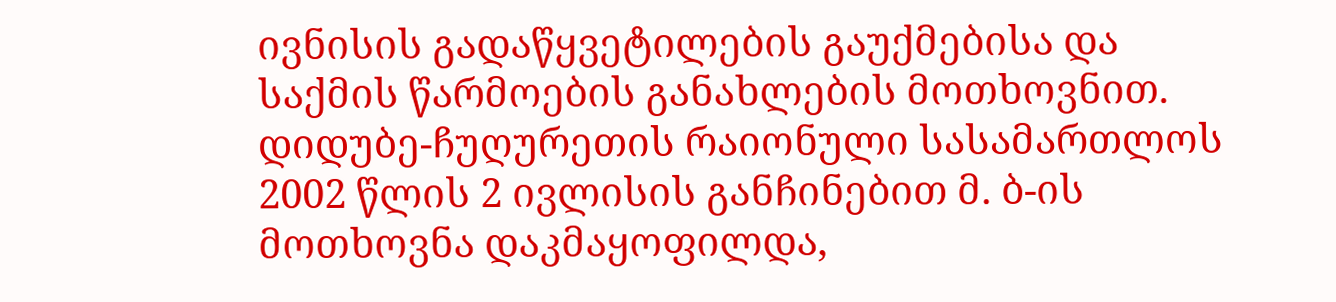ივნისის გადაწყვეტილების გაუქმებისა და საქმის წარმოების განახლების მოთხოვნით. დიდუბე-ჩუღურეთის რაიონული სასამართლოს 2002 წლის 2 ივლისის განჩინებით მ. ბ-ის მოთხოვნა დაკმაყოფილდა,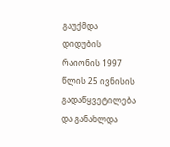გაუქმდა დიდუბის რაიონის 1997 წლის 25 ივნისის გადაწყვეტილება და განახლდა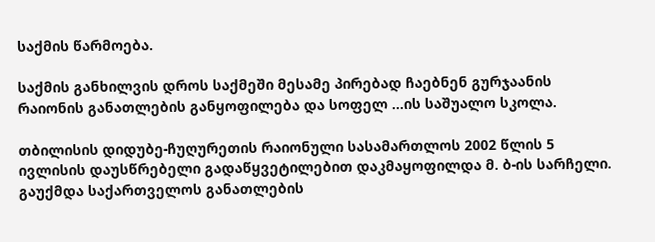საქმის წარმოება.

საქმის განხილვის დროს საქმეში მესამე პირებად ჩაებნენ გურჯაანის რაიონის განათლების განყოფილება და სოფელ ...ის საშუალო სკოლა.

თბილისის დიდუბე-ჩუღურეთის რაიონული სასამართლოს 2002 წლის 5 ივლისის დაუსწრებელი გადაწყვეტილებით დაკმაყოფილდა მ. ბ-ის სარჩელი. გაუქმდა საქართველოს განათლების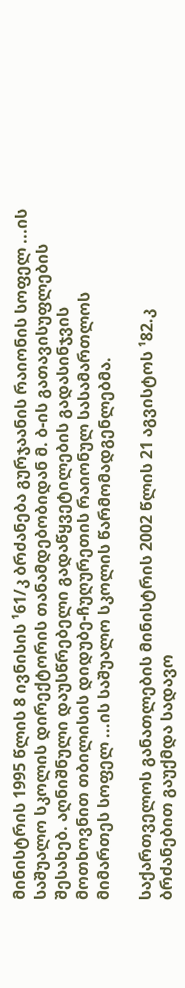მინისტრის 1995 წლის 8 ივნისის ¹61/კ ბრძანება გურჯაანის რაიონის სოფელ ...ის საშუალო სკოლის დირექტორის თანამდებობიდან მ. ბ-ის გათავისუფლების შესახებ. აღნიშნული დაუსწრებელი გადაწყვეტილების გადასინჯვის მოთხოვნით თბილისის დიდუბე-ჩუღურეთის რაიონულ სასამართლოს მიმართეს სოფელ ...ის საშუალო სკოლის წარმომადგენლებმა.

საქართველოს განათლების მინისტრის 2002 წლის 21 აგვისტოს ¹82.კ ბრძანებით გაუქმდა სადავო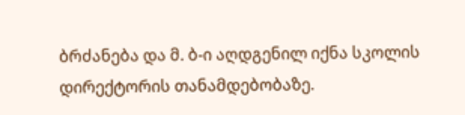ბრძანება და მ. ბ-ი აღდგენილ იქნა სკოლის დირექტორის თანამდებობაზე.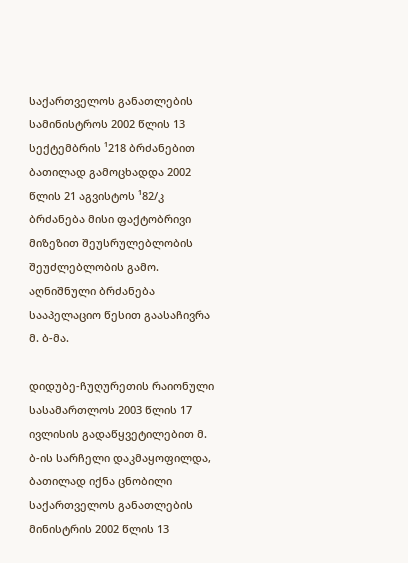საქართველოს განათლების სამინისტროს 2002 წლის 13 სექტემბრის ¹218 ბრძანებით ბათილად გამოცხადდა 2002 წლის 21 აგვისტოს ¹82/კ ბრძანება მისი ფაქტობრივი მიზეზით შეუსრულებლობის შეუძლებლობის გამო. აღნიშნული ბრძანება სააპელაციო წესით გაასაჩივრა მ. ბ-მა.

დიდუბე-ჩუღურეთის რაიონული სასამართლოს 2003 წლის 17 ივლისის გადაწყვეტილებით მ. ბ-ის სარჩელი დაკმაყოფილდა, ბათილად იქნა ცნობილი საქართველოს განათლების მინისტრის 2002 წლის 13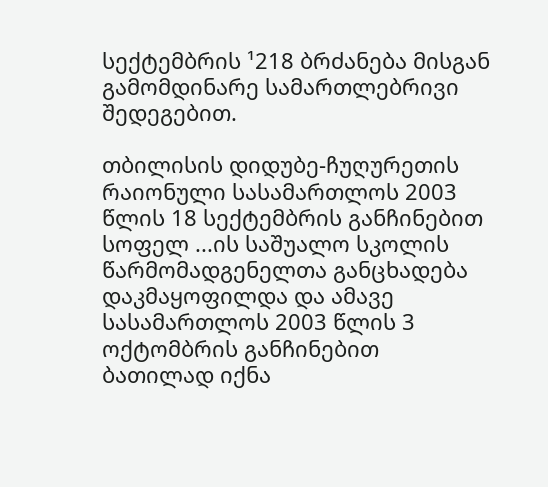სექტემბრის ¹218 ბრძანება მისგან გამომდინარე სამართლებრივი შედეგებით.

თბილისის დიდუბე-ჩუღურეთის რაიონული სასამართლოს 2003 წლის 18 სექტემბრის განჩინებით სოფელ ...ის საშუალო სკოლის წარმომადგენელთა განცხადება დაკმაყოფილდა და ამავე სასამართლოს 2003 წლის 3 ოქტომბრის განჩინებით ბათილად იქნა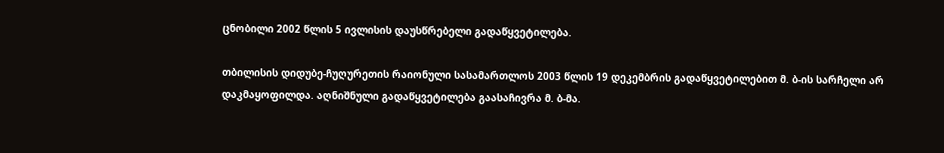ცნობილი 2002 წლის 5 ივლისის დაუსწრებელი გადაწყვეტილება.

თბილისის დიდუბე-ჩუღურეთის რაიონული სასამართლოს 2003 წლის 19 დეკემბრის გადაწყვეტილებით მ. ბ-ის სარჩელი არ დაკმაყოფილდა. აღნიშნული გადაწყვეტილება გაასაჩივრა მ. ბ-მა.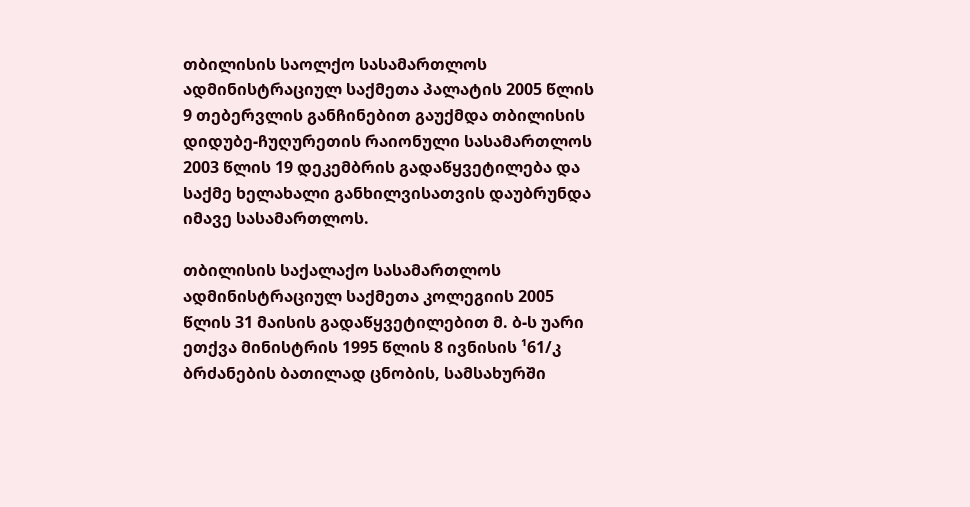თბილისის საოლქო სასამართლოს ადმინისტრაციულ საქმეთა პალატის 2005 წლის 9 თებერვლის განჩინებით გაუქმდა თბილისის დიდუბე-ჩუღურეთის რაიონული სასამართლოს 2003 წლის 19 დეკემბრის გადაწყვეტილება და საქმე ხელახალი განხილვისათვის დაუბრუნდა იმავე სასამართლოს.

თბილისის საქალაქო სასამართლოს ადმინისტრაციულ საქმეთა კოლეგიის 2005 წლის 31 მაისის გადაწყვეტილებით მ. ბ-ს უარი ეთქვა მინისტრის 1995 წლის 8 ივნისის ¹61/კ ბრძანების ბათილად ცნობის, სამსახურში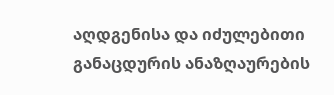აღდგენისა და იძულებითი განაცდურის ანაზღაურების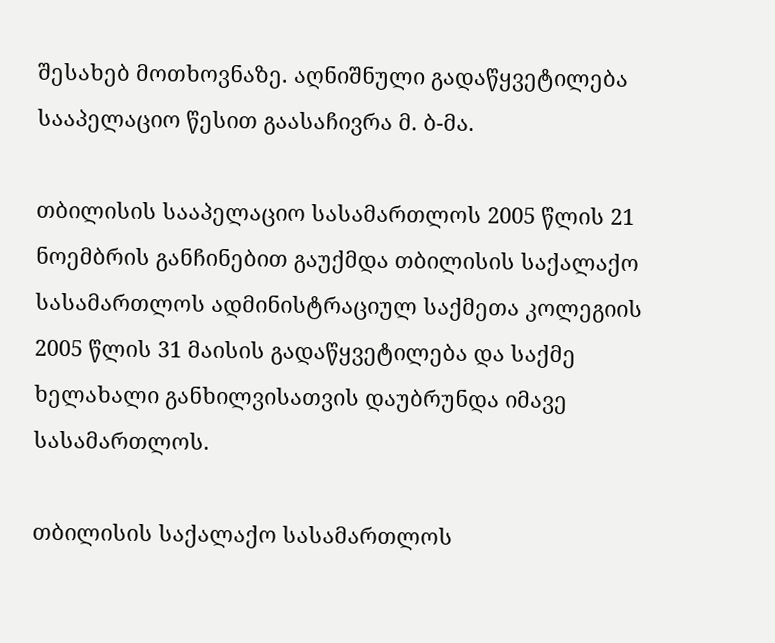შესახებ მოთხოვნაზე. აღნიშნული გადაწყვეტილება სააპელაციო წესით გაასაჩივრა მ. ბ-მა.

თბილისის სააპელაციო სასამართლოს 2005 წლის 21 ნოემბრის განჩინებით გაუქმდა თბილისის საქალაქო სასამართლოს ადმინისტრაციულ საქმეთა კოლეგიის 2005 წლის 31 მაისის გადაწყვეტილება და საქმე ხელახალი განხილვისათვის დაუბრუნდა იმავე სასამართლოს.

თბილისის საქალაქო სასამართლოს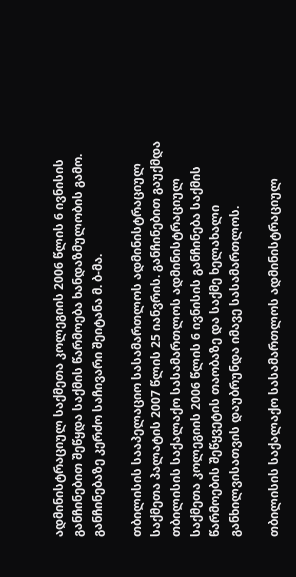ადმინისტრაციულ საქმეთა კოლეგიის 2006 წლის 6 ივნისის განჩინებით შეწყდა საქმის წარმოება ხანდაზმულობის გამო. განჩინებაზე კერძო საჩივარი შეიტანა მ. ბ-მა.

თბილისის სააპელაციო სასამართლოს ადმინისტრაციულ საქმეთა პალატის 2007 წლის 25 იანვრის. განჩინებით გაუქმდა თბილისის საქალაქო სასამართლოს ადმინისტრაციულ საქმეთა კოლეგიის 2006 წლის 6 ივნისის განჩინება საქმის წარმოების შეწყვეტის თაობაზე და საქმე ხელახალი განხილვისათვის დაუბრუნდა იმავე სასამართლოს.

თბილისის საქალაქო სასამართლოს ადმინისტრაციულ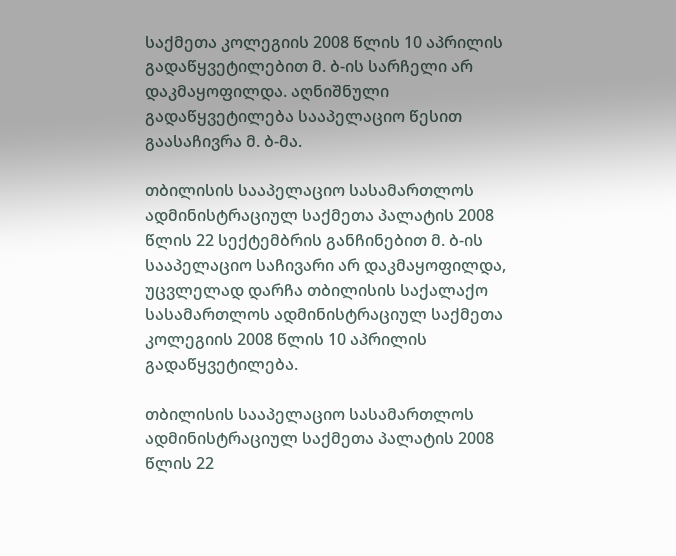საქმეთა კოლეგიის 2008 წლის 10 აპრილის გადაწყვეტილებით მ. ბ-ის სარჩელი არ დაკმაყოფილდა. აღნიშნული გადაწყვეტილება სააპელაციო წესით გაასაჩივრა მ. ბ-მა.

თბილისის სააპელაციო სასამართლოს ადმინისტრაციულ საქმეთა პალატის 2008 წლის 22 სექტემბრის განჩინებით მ. ბ-ის სააპელაციო საჩივარი არ დაკმაყოფილდა, უცვლელად დარჩა თბილისის საქალაქო სასამართლოს ადმინისტრაციულ საქმეთა კოლეგიის 2008 წლის 10 აპრილის გადაწყვეტილება.

თბილისის სააპელაციო სასამართლოს ადმინისტრაციულ საქმეთა პალატის 2008 წლის 22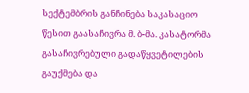სექტემბრის განჩინება საკასაციო წესით გაასაჩივრა მ. ბ-მა. კასატორმა გასაჩივრებული გადაწყვეტილების გაუქმება და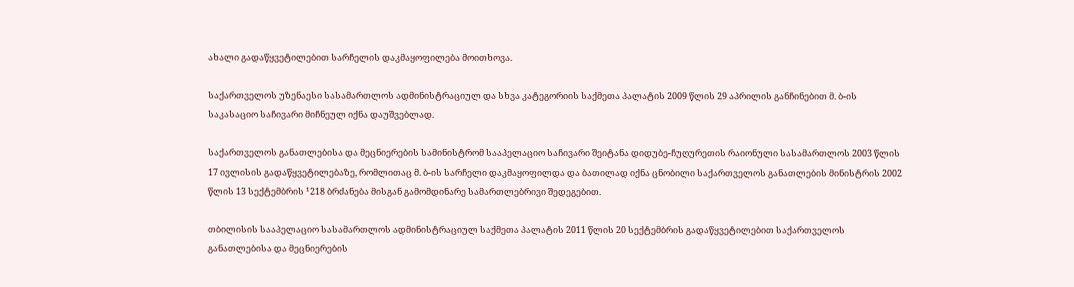ახალი გადაწყვეტილებით სარჩელის დაკმაყოფილება მოითხოვა.

საქართველოს უზენაესი სასამართლოს ადმინისტრაციულ და სხვა კატეგორიის საქმეთა პალატის 2009 წლის 29 აპრილის განჩინებით მ. ბ-ის საკასაციო საჩივარი მიჩნეულ იქნა დაუშვებლად.

საქართველოს განათლებისა და მეცნიერების სამინისტრომ სააპელაციო საჩივარი შეიტანა დიდუბე-ჩუღურეთის რაიონული სასამართლოს 2003 წლის 17 ივლისის გადაწყვეტილებაზე, რომლითაც მ. ბ-ის სარჩელი დაკმაყოფილდა და ბათილად იქნა ცნობილი საქართველოს განათლების მინისტრის 2002 წლის 13 სექტემბრის ¹218 ბრძანება მისგან გამომდინარე სამართლებრივი შედეგებით.

თბილისის სააპელაციო სასამართლოს ადმინისტრაციულ საქმეთა პალატის 2011 წლის 20 სექტემბრის გადაწყვეტილებით საქართველოს განათლებისა და მეცნიერების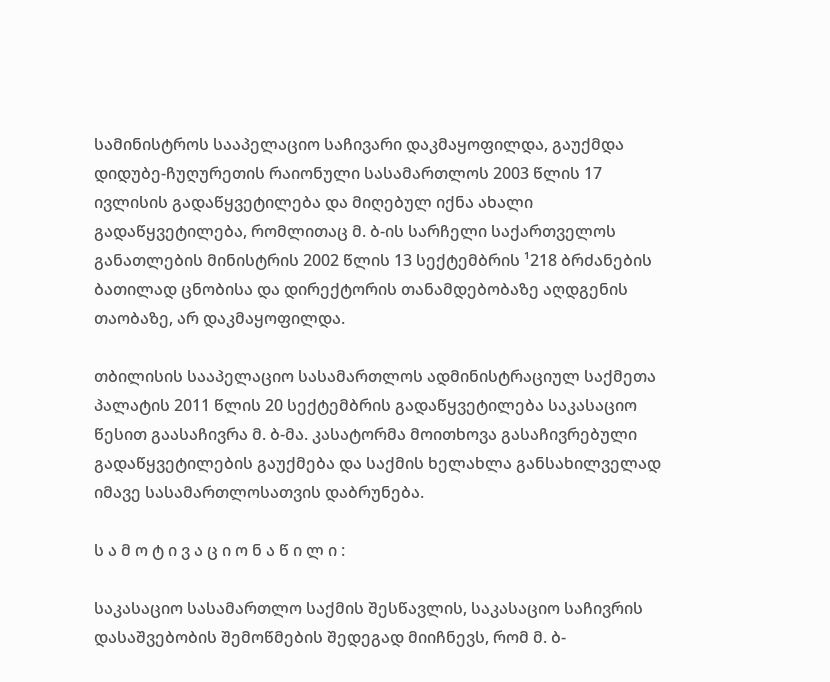სამინისტროს სააპელაციო საჩივარი დაკმაყოფილდა, გაუქმდა დიდუბე-ჩუღურეთის რაიონული სასამართლოს 2003 წლის 17 ივლისის გადაწყვეტილება და მიღებულ იქნა ახალი გადაწყვეტილება, რომლითაც მ. ბ-ის სარჩელი საქართველოს განათლების მინისტრის 2002 წლის 13 სექტემბრის ¹218 ბრძანების ბათილად ცნობისა და დირექტორის თანამდებობაზე აღდგენის თაობაზე, არ დაკმაყოფილდა.

თბილისის სააპელაციო სასამართლოს ადმინისტრაციულ საქმეთა პალატის 2011 წლის 20 სექტემბრის გადაწყვეტილება საკასაციო წესით გაასაჩივრა მ. ბ-მა. კასატორმა მოითხოვა გასაჩივრებული გადაწყვეტილების გაუქმება და საქმის ხელახლა განსახილველად იმავე სასამართლოსათვის დაბრუნება.

ს ა მ ო ტ ი ვ ა ც ი ო ნ ა წ ი ლ ი :

საკასაციო სასამართლო საქმის შესწავლის, საკასაციო საჩივრის დასაშვებობის შემოწმების შედეგად მიიჩნევს, რომ მ. ბ-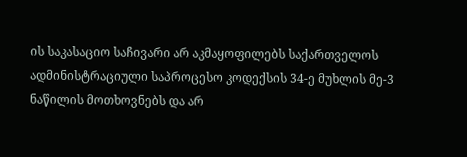ის საკასაციო საჩივარი არ აკმაყოფილებს საქართველოს ადმინისტრაციული საპროცესო კოდექსის 34-ე მუხლის მე-3 ნაწილის მოთხოვნებს და არ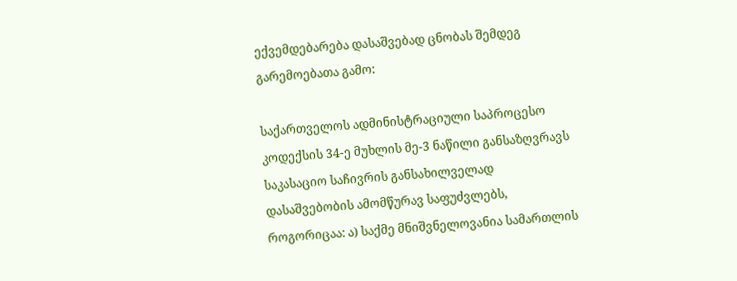ექვემდებარება დასაშვებად ცნობას შემდეგ გარემოებათა გამო:

საქართველოს ადმინისტრაციული საპროცესო კოდექსის 34-ე მუხლის მე-3 ნაწილი განსაზღვრავს საკასაციო საჩივრის განსახილველად დასაშვებობის ამომწურავ საფუძვლებს, როგორიცაა: ა) საქმე მნიშვნელოვანია სამართლის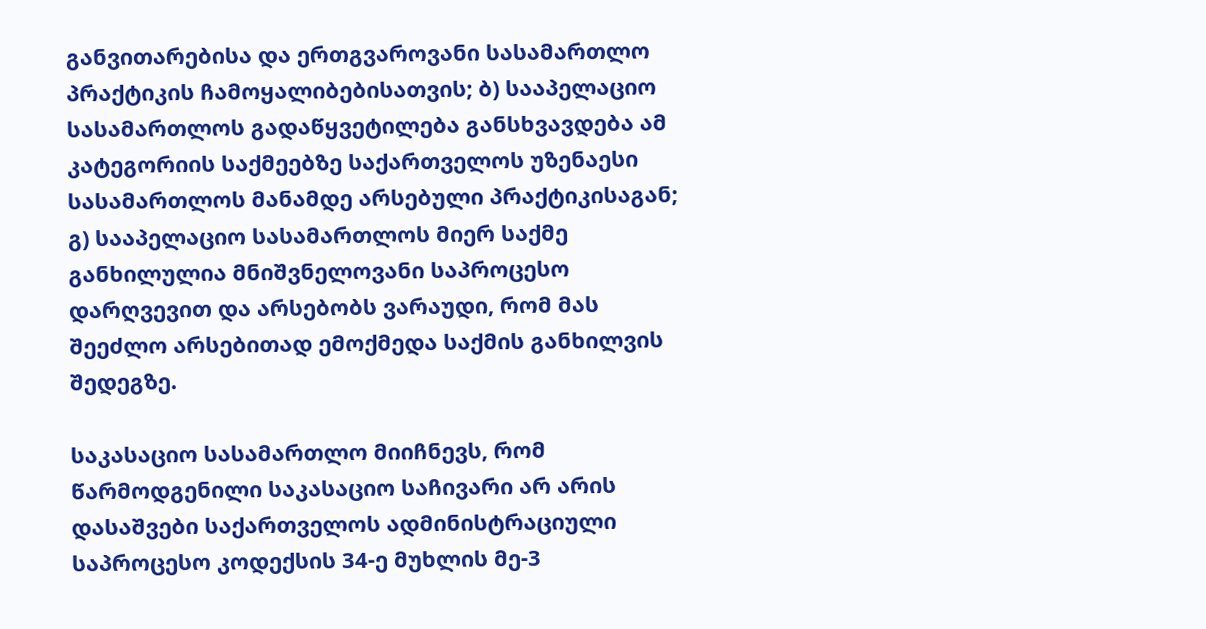განვითარებისა და ერთგვაროვანი სასამართლო პრაქტიკის ჩამოყალიბებისათვის; ბ) სააპელაციო სასამართლოს გადაწყვეტილება განსხვავდება ამ კატეგორიის საქმეებზე საქართველოს უზენაესი სასამართლოს მანამდე არსებული პრაქტიკისაგან; გ) სააპელაციო სასამართლოს მიერ საქმე განხილულია მნიშვნელოვანი საპროცესო დარღვევით და არსებობს ვარაუდი, რომ მას შეეძლო არსებითად ემოქმედა საქმის განხილვის შედეგზე.

საკასაციო სასამართლო მიიჩნევს, რომ წარმოდგენილი საკასაციო საჩივარი არ არის დასაშვები საქართველოს ადმინისტრაციული საპროცესო კოდექსის 34-ე მუხლის მე-3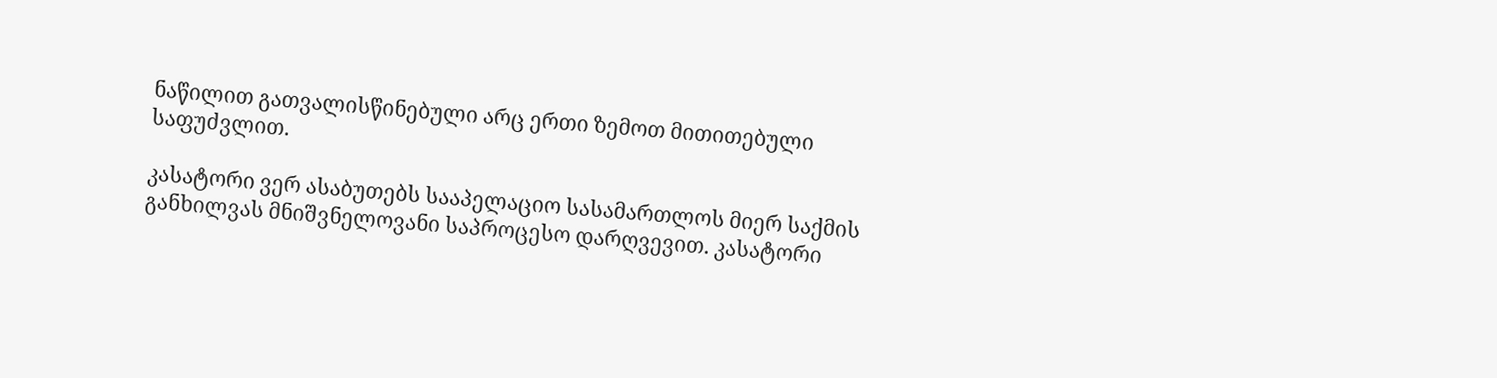ნაწილით გათვალისწინებული არც ერთი ზემოთ მითითებული საფუძვლით.

კასატორი ვერ ასაბუთებს სააპელაციო სასამართლოს მიერ საქმის განხილვას მნიშვნელოვანი საპროცესო დარღვევით. კასატორი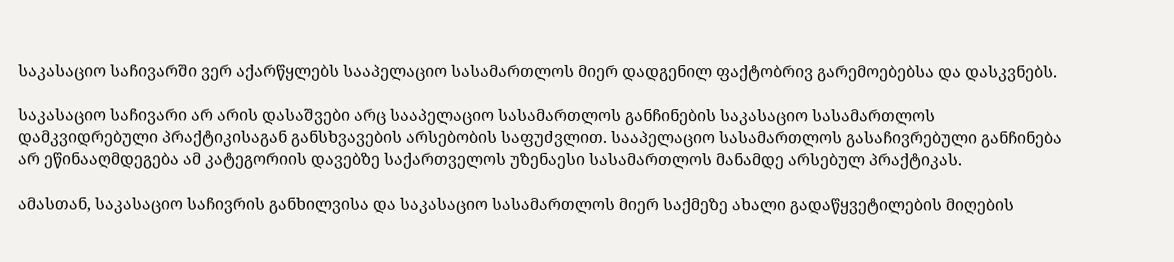საკასაციო საჩივარში ვერ აქარწყლებს სააპელაციო სასამართლოს მიერ დადგენილ ფაქტობრივ გარემოებებსა და დასკვნებს.

საკასაციო საჩივარი არ არის დასაშვები არც სააპელაციო სასამართლოს განჩინების საკასაციო სასამართლოს დამკვიდრებული პრაქტიკისაგან განსხვავების არსებობის საფუძვლით. სააპელაციო სასამართლოს გასაჩივრებული განჩინება არ ეწინააღმდეგება ამ კატეგორიის დავებზე საქართველოს უზენაესი სასამართლოს მანამდე არსებულ პრაქტიკას.

ამასთან, საკასაციო საჩივრის განხილვისა და საკასაციო სასამართლოს მიერ საქმეზე ახალი გადაწყვეტილების მიღების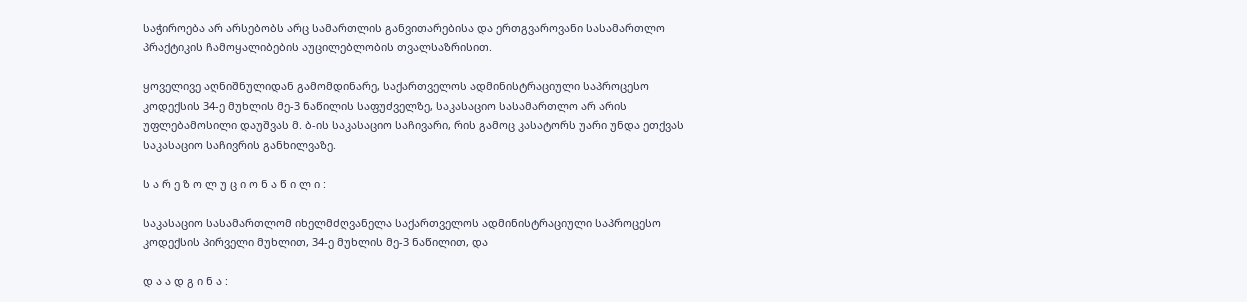საჭიროება არ არსებობს არც სამართლის განვითარებისა და ერთგვაროვანი სასამართლო პრაქტიკის ჩამოყალიბების აუცილებლობის თვალსაზრისით.

ყოველივე აღნიშნულიდან გამომდინარე, საქართველოს ადმინისტრაციული საპროცესო კოდექსის 34-ე მუხლის მე-3 ნაწილის საფუძველზე, საკასაციო სასამართლო არ არის უფლებამოსილი დაუშვას მ. ბ-ის საკასაციო საჩივარი, რის გამოც კასატორს უარი უნდა ეთქვას საკასაციო საჩივრის განხილვაზე.

ს ა რ ე ზ ო ლ უ ც ი ო ნ ა წ ი ლ ი :

საკასაციო სასამართლომ იხელმძღვანელა საქართველოს ადმინისტრაციული საპროცესო კოდექსის პირველი მუხლით, 34-ე მუხლის მე-3 ნაწილით, და

დ ა ა დ გ ი ნ ა :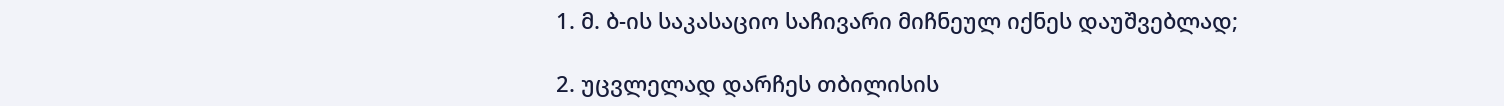1. მ. ბ-ის საკასაციო საჩივარი მიჩნეულ იქნეს დაუშვებლად;

2. უცვლელად დარჩეს თბილისის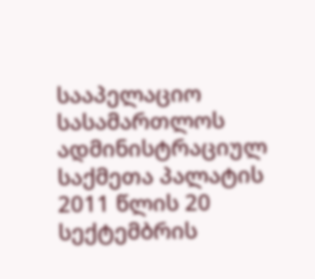სააპელაციო სასამართლოს ადმინისტრაციულ საქმეთა პალატის 2011 წლის 20 სექტემბრის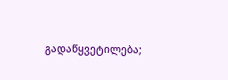გადაწყვეტილება;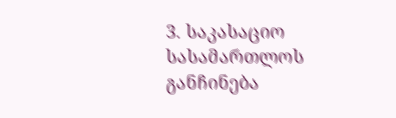3. საკასაციო სასამართლოს განჩინება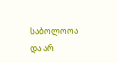საბოლოოა და არ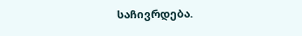საჩივრდება.